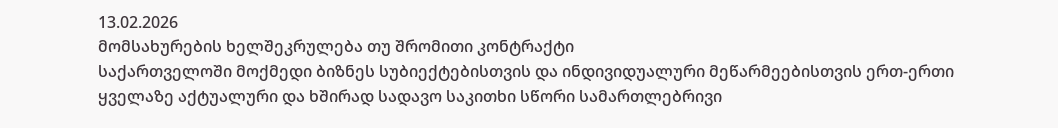13.02.2026
მომსახურების ხელშეკრულება თუ შრომითი კონტრაქტი
საქართველოში მოქმედი ბიზნეს სუბიექტებისთვის და ინდივიდუალური მეწარმეებისთვის ერთ-ერთი ყველაზე აქტუალური და ხშირად სადავო საკითხი სწორი სამართლებრივი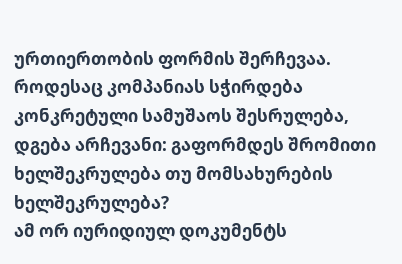ურთიერთობის ფორმის შერჩევაა. როდესაც კომპანიას სჭირდება კონკრეტული სამუშაოს შესრულება, დგება არჩევანი: გაფორმდეს შრომითი ხელშეკრულება თუ მომსახურების ხელშეკრულება?
ამ ორ იურიდიულ დოკუმენტს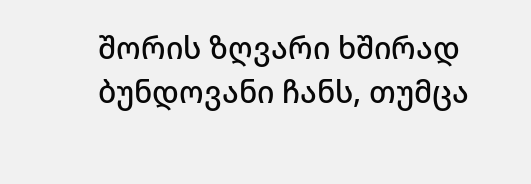შორის ზღვარი ხშირად ბუნდოვანი ჩანს, თუმცა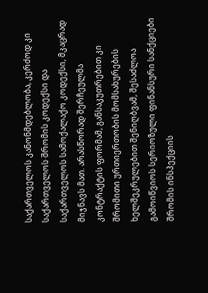საქართველოს კანონმდებლობა, კერძოდ კი საქართველოს შრომის კოდექსი და საქართველოს სამოქალაქო კოდექსი, მკაცრად მიჯნავს მათ. არასწორად შერჩეულმა კონტრაქტის ფორმამ, განსაკუთრებით კი შრომითი ურთიერთობის მომსახურების ხელშეკრულებით შენიღბვამ, შესაძლოა გამოიწვიოს სერიოზული ფინანსური სანქციები შრომის ინსპექციის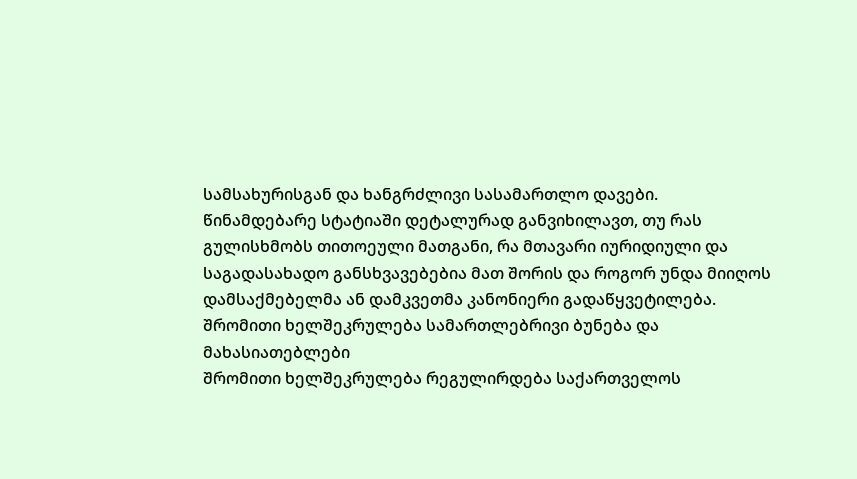სამსახურისგან და ხანგრძლივი სასამართლო დავები.
წინამდებარე სტატიაში დეტალურად განვიხილავთ, თუ რას გულისხმობს თითოეული მათგანი, რა მთავარი იურიდიული და საგადასახადო განსხვავებებია მათ შორის და როგორ უნდა მიიღოს დამსაქმებელმა ან დამკვეთმა კანონიერი გადაწყვეტილება.
შრომითი ხელშეკრულება სამართლებრივი ბუნება და მახასიათებლები
შრომითი ხელშეკრულება რეგულირდება საქართველოს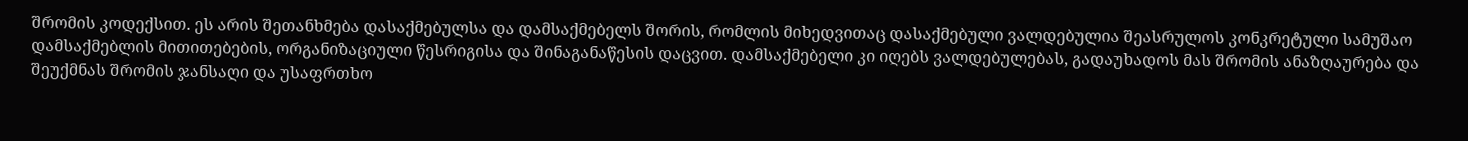შრომის კოდექსით. ეს არის შეთანხმება დასაქმებულსა და დამსაქმებელს შორის, რომლის მიხედვითაც დასაქმებული ვალდებულია შეასრულოს კონკრეტული სამუშაო დამსაქმებლის მითითებების, ორგანიზაციული წესრიგისა და შინაგანაწესის დაცვით. დამსაქმებელი კი იღებს ვალდებულებას, გადაუხადოს მას შრომის ანაზღაურება და შეუქმნას შრომის ჯანსაღი და უსაფრთხო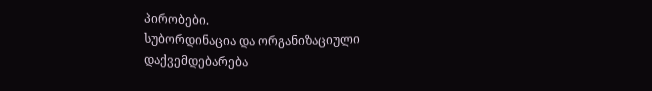პირობები.
სუბორდინაცია და ორგანიზაციული დაქვემდებარება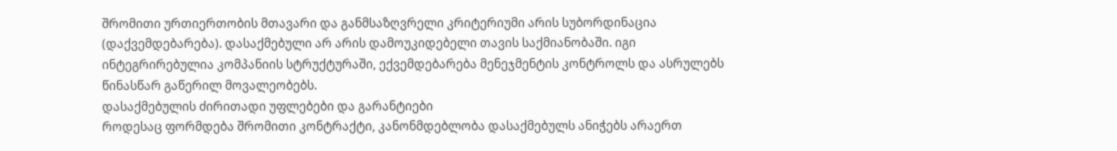შრომითი ურთიერთობის მთავარი და განმსაზღვრელი კრიტერიუმი არის სუბორდინაცია (დაქვემდებარება). დასაქმებული არ არის დამოუკიდებელი თავის საქმიანობაში. იგი ინტეგრირებულია კომპანიის სტრუქტურაში, ექვემდებარება მენეჯმენტის კონტროლს და ასრულებს წინასწარ გაწერილ მოვალეობებს.
დასაქმებულის ძირითადი უფლებები და გარანტიები
როდესაც ფორმდება შრომითი კონტრაქტი, კანონმდებლობა დასაქმებულს ანიჭებს არაერთ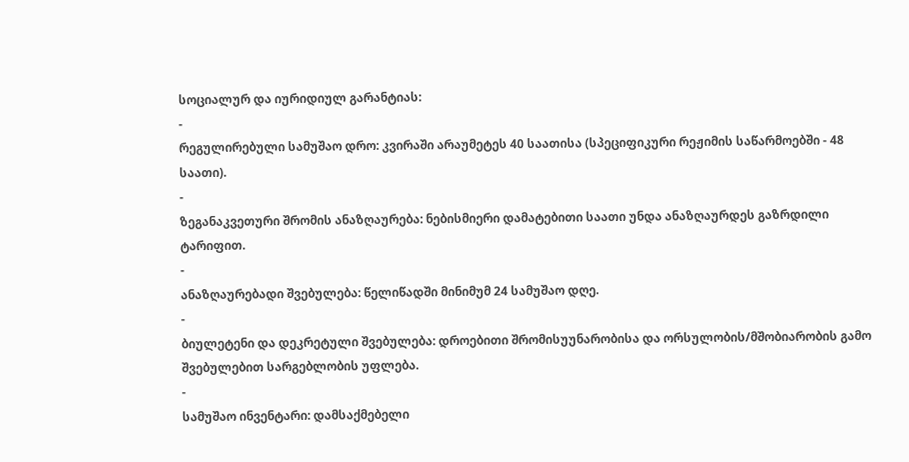სოციალურ და იურიდიულ გარანტიას:
-
რეგულირებული სამუშაო დრო: კვირაში არაუმეტეს 40 საათისა (სპეციფიკური რეჟიმის საწარმოებში - 48 საათი).
-
ზეგანაკვეთური შრომის ანაზღაურება: ნებისმიერი დამატებითი საათი უნდა ანაზღაურდეს გაზრდილი ტარიფით.
-
ანაზღაურებადი შვებულება: წელიწადში მინიმუმ 24 სამუშაო დღე.
-
ბიულეტენი და დეკრეტული შვებულება: დროებითი შრომისუუნარობისა და ორსულობის/მშობიარობის გამო შვებულებით სარგებლობის უფლება.
-
სამუშაო ინვენტარი: დამსაქმებელი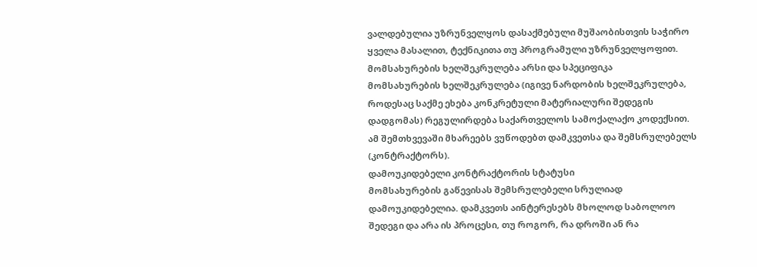ვალდებულია უზრუნველყოს დასაქმებული მუშაობისთვის საჭირო ყველა მასალით, ტექნიკითა თუ პროგრამული უზრუნველყოფით.
მომსახურების ხელშეკრულება არსი და სპეციფიკა
მომსახურების ხელშეკრულება (იგივე ნარდობის ხელშეკრულება, როდესაც საქმე ეხება კონკრეტული მატერიალური შედეგის დადგომას) რეგულირდება საქართველოს სამოქალაქო კოდექსით. ამ შემთხვევაში მხარეებს ვუწოდებთ დამკვეთსა და შემსრულებელს (კონტრაქტორს).
დამოუკიდებელი კონტრაქტორის სტატუსი
მომსახურების გაწევისას შემსრულებელი სრულიად დამოუკიდებელია. დამკვეთს აინტერესებს მხოლოდ საბოლოო შედეგი და არა ის პროცესი, თუ როგორ, რა დროში ან რა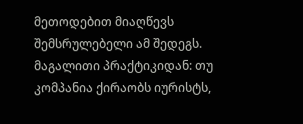მეთოდებით მიაღწევს შემსრულებელი ამ შედეგს.
მაგალითი პრაქტიკიდან: თუ კომპანია ქირაობს იურისტს,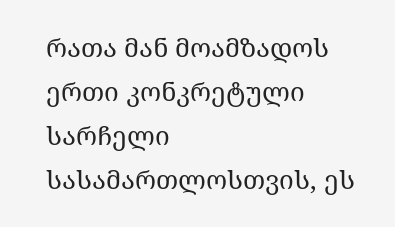რათა მან მოამზადოს ერთი კონკრეტული სარჩელი სასამართლოსთვის, ეს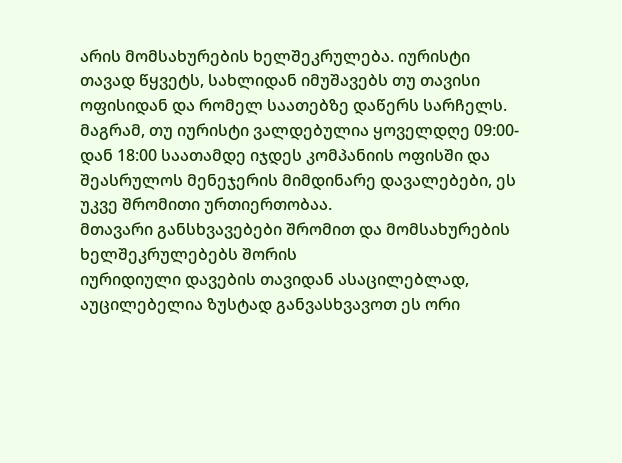არის მომსახურების ხელშეკრულება. იურისტი თავად წყვეტს, სახლიდან იმუშავებს თუ თავისი ოფისიდან და რომელ საათებზე დაწერს სარჩელს. მაგრამ, თუ იურისტი ვალდებულია ყოველდღე 09:00-დან 18:00 საათამდე იჯდეს კომპანიის ოფისში და შეასრულოს მენეჯერის მიმდინარე დავალებები, ეს უკვე შრომითი ურთიერთობაა.
მთავარი განსხვავებები შრომით და მომსახურების ხელშეკრულებებს შორის
იურიდიული დავების თავიდან ასაცილებლად, აუცილებელია ზუსტად განვასხვავოთ ეს ორი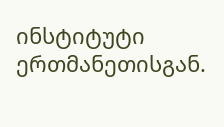ინსტიტუტი ერთმანეთისგან.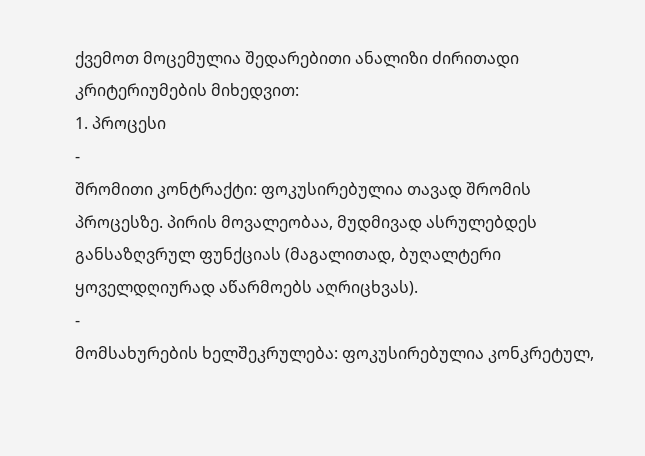ქვემოთ მოცემულია შედარებითი ანალიზი ძირითადი კრიტერიუმების მიხედვით:
1. პროცესი
-
შრომითი კონტრაქტი: ფოკუსირებულია თავად შრომის პროცესზე. პირის მოვალეობაა, მუდმივად ასრულებდეს განსაზღვრულ ფუნქციას (მაგალითად, ბუღალტერი ყოველდღიურად აწარმოებს აღრიცხვას).
-
მომსახურების ხელშეკრულება: ფოკუსირებულია კონკრეტულ,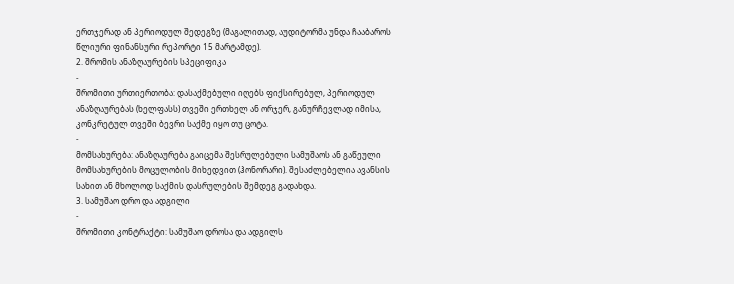ერთჯერად ან პერიოდულ შედეგზე (მაგალითად, აუდიტორმა უნდა ჩააბაროს წლიური ფინანსური რეპორტი 15 მარტამდე).
2. შრომის ანაზღაურების სპეციფიკა
-
შრომითი ურთიერთობა: დასაქმებული იღებს ფიქსირებულ, პერიოდულ ანაზღაურებას (ხელფასს) თვეში ერთხელ ან ორჯერ, განურჩევლად იმისა, კონკრეტულ თვეში ბევრი საქმე იყო თუ ცოტა.
-
მომსახურება: ანაზღაურება გაიცემა შესრულებული სამუშაოს ან გაწეული მომსახურების მოცულობის მიხედვით (ჰონორარი). შესაძლებელია ავანსის სახით ან მხოლოდ საქმის დასრულების შემდეგ გადახდა.
3. სამუშაო დრო და ადგილი
-
შრომითი კონტრაქტი: სამუშაო დროსა და ადგილს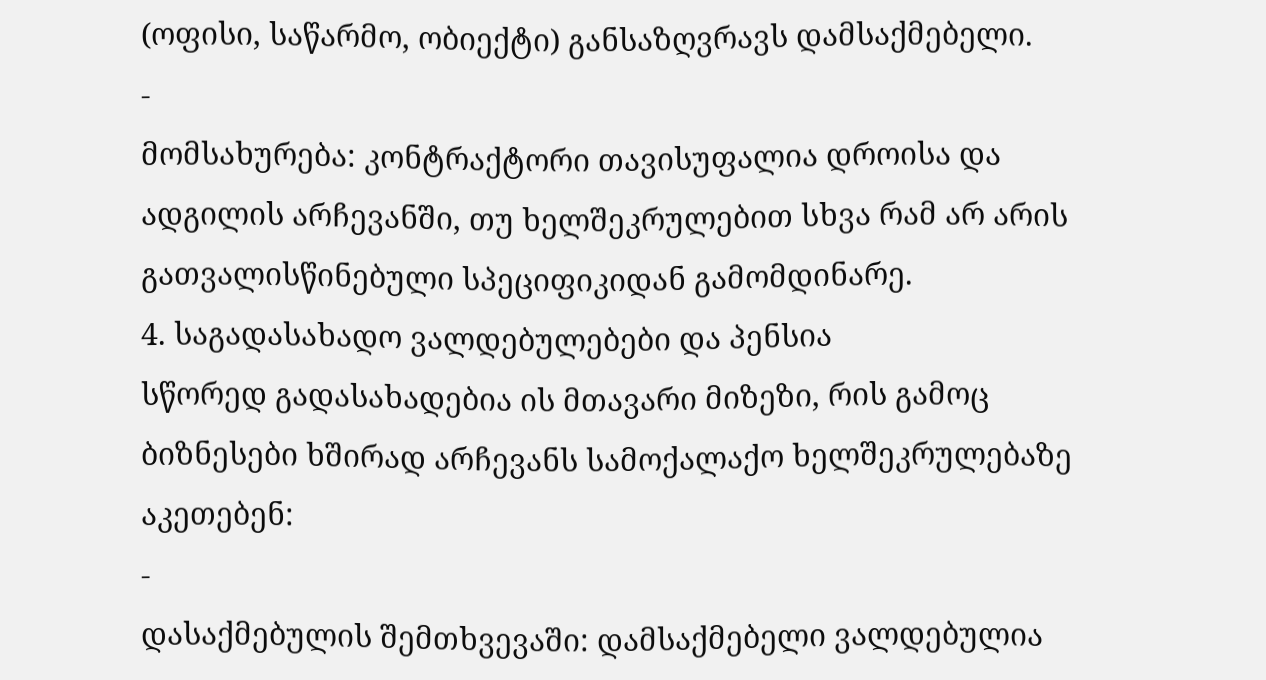(ოფისი, საწარმო, ობიექტი) განსაზღვრავს დამსაქმებელი.
-
მომსახურება: კონტრაქტორი თავისუფალია დროისა და ადგილის არჩევანში, თუ ხელშეკრულებით სხვა რამ არ არის გათვალისწინებული სპეციფიკიდან გამომდინარე.
4. საგადასახადო ვალდებულებები და პენსია
სწორედ გადასახადებია ის მთავარი მიზეზი, რის გამოც ბიზნესები ხშირად არჩევანს სამოქალაქო ხელშეკრულებაზე აკეთებენ:
-
დასაქმებულის შემთხვევაში: დამსაქმებელი ვალდებულია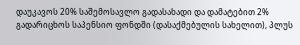დაუკავოს 20% საშემოსავლო გადასახადი და დამატებით 2% გადარიცხოს საპენსიო ფონდში (დასაქმებულის სახელით), პლუს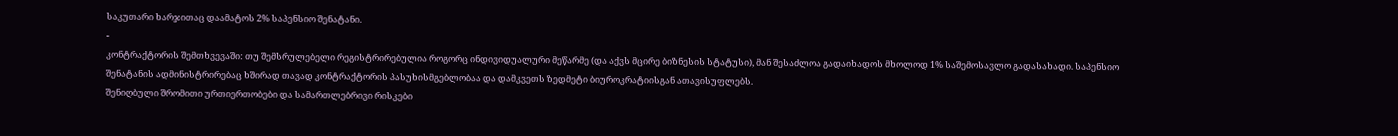საკუთარი ხარჯითაც დაამატოს 2% საპენსიო შენატანი.
-
კონტრაქტორის შემთხვევაში: თუ შემსრულებელი რეგისტრირებულია როგორც ინდივიდუალური მეწარმე (და აქვს მცირე ბიზნესის სტატუსი), მან შესაძლოა გადაიხადოს მხოლოდ 1% საშემოსავლო გადასახადი. საპენსიო შენატანის ადმინისტრირებაც ხშირად თავად კონტრაქტორის პასუხისმგებლობაა და დამკვეთს ზედმეტი ბიუროკრატიისგან ათავისუფლებს.
შენიღბული შრომითი ურთიერთობები და სამართლებრივი რისკები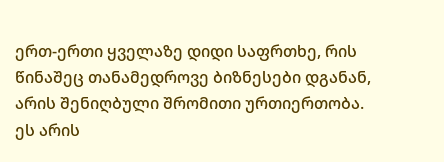ერთ-ერთი ყველაზე დიდი საფრთხე, რის წინაშეც თანამედროვე ბიზნესები დგანან, არის შენიღბული შრომითი ურთიერთობა. ეს არის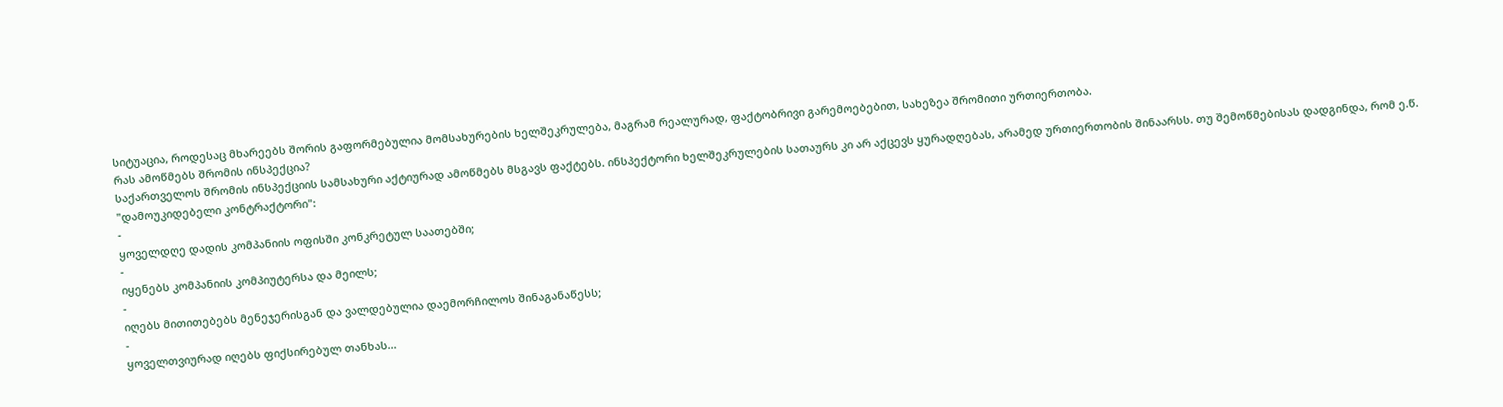სიტუაცია, როდესაც მხარეებს შორის გაფორმებულია მომსახურების ხელშეკრულება, მაგრამ რეალურად, ფაქტობრივი გარემოებებით, სახეზეა შრომითი ურთიერთობა.
რას ამოწმებს შრომის ინსპექცია?
საქართველოს შრომის ინსპექციის სამსახური აქტიურად ამოწმებს მსგავს ფაქტებს. ინსპექტორი ხელშეკრულების სათაურს კი არ აქცევს ყურადღებას, არამედ ურთიერთობის შინაარსს. თუ შემოწმებისას დადგინდა, რომ ე.წ. "დამოუკიდებელი კონტრაქტორი":
-
ყოველდღე დადის კომპანიის ოფისში კონკრეტულ საათებში;
-
იყენებს კომპანიის კომპიუტერსა და მეილს;
-
იღებს მითითებებს მენეჯერისგან და ვალდებულია დაემორჩილოს შინაგანაწესს;
-
ყოველთვიურად იღებს ფიქსირებულ თანხას...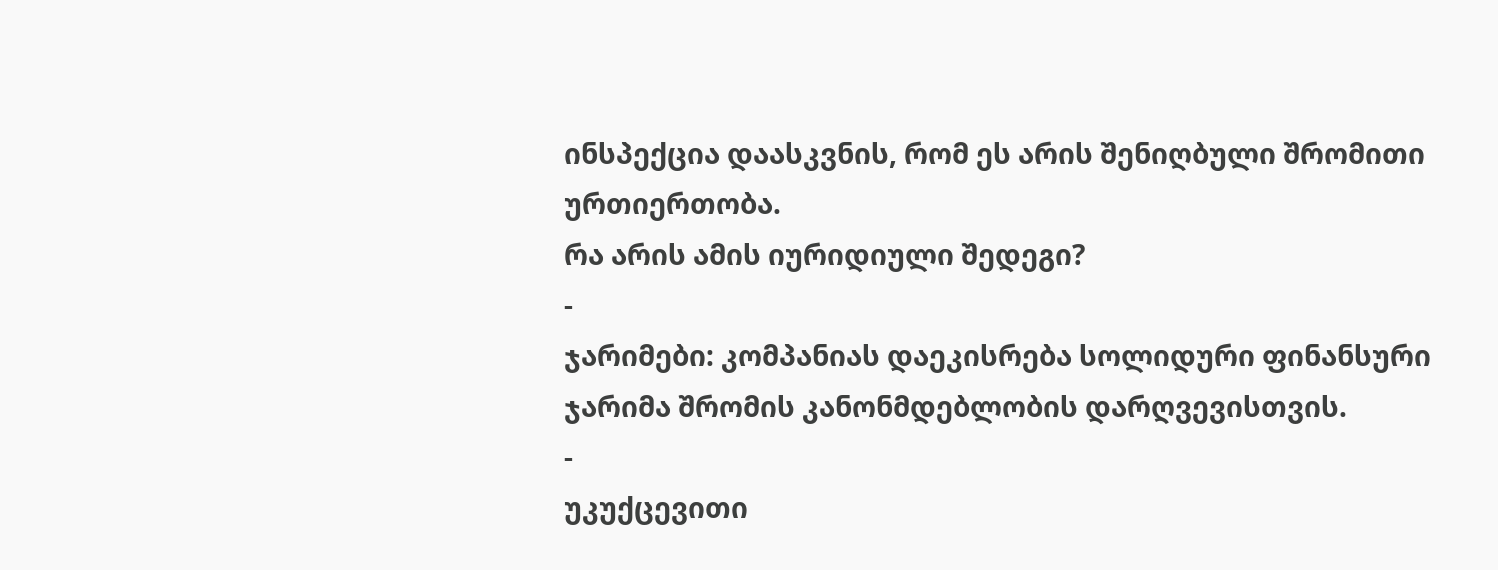ინსპექცია დაასკვნის, რომ ეს არის შენიღბული შრომითი ურთიერთობა.
რა არის ამის იურიდიული შედეგი?
-
ჯარიმები: კომპანიას დაეკისრება სოლიდური ფინანსური ჯარიმა შრომის კანონმდებლობის დარღვევისთვის.
-
უკუქცევითი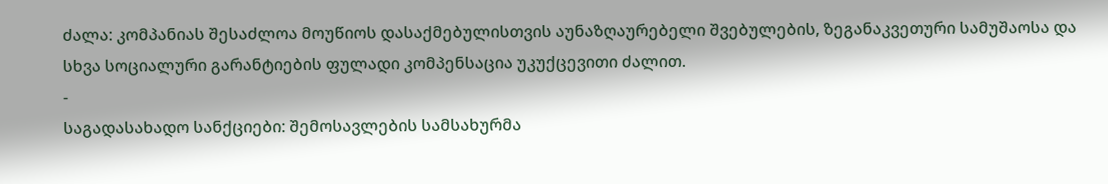ძალა: კომპანიას შესაძლოა მოუწიოს დასაქმებულისთვის აუნაზღაურებელი შვებულების, ზეგანაკვეთური სამუშაოსა და სხვა სოციალური გარანტიების ფულადი კომპენსაცია უკუქცევითი ძალით.
-
საგადასახადო სანქციები: შემოსავლების სამსახურმა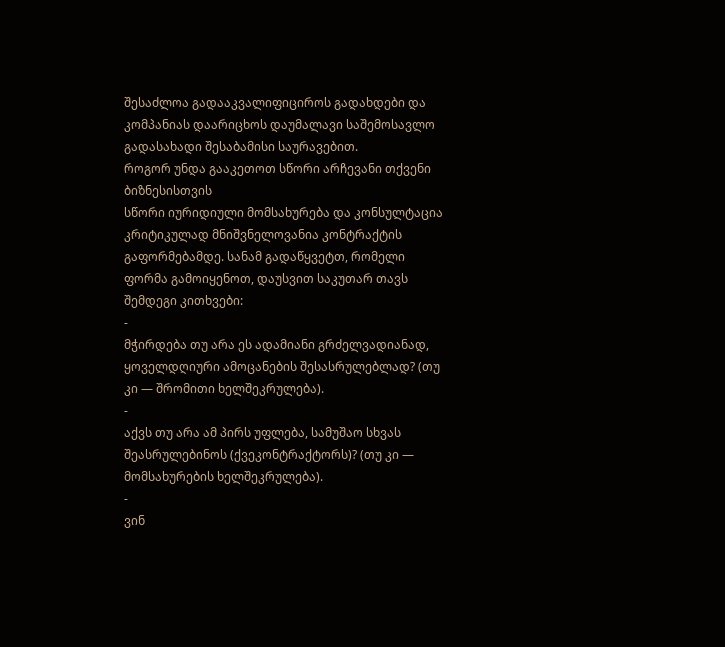შესაძლოა გადააკვალიფიციროს გადახდები და კომპანიას დაარიცხოს დაუმალავი საშემოსავლო გადასახადი შესაბამისი საურავებით.
როგორ უნდა გააკეთოთ სწორი არჩევანი თქვენი ბიზნესისთვის
სწორი იურიდიული მომსახურება და კონსულტაცია კრიტიკულად მნიშვნელოვანია კონტრაქტის გაფორმებამდე. სანამ გადაწყვეტთ, რომელი ფორმა გამოიყენოთ, დაუსვით საკუთარ თავს შემდეგი კითხვები:
-
მჭირდება თუ არა ეს ადამიანი გრძელვადიანად, ყოველდღიური ამოცანების შესასრულებლად? (თუ კი — შრომითი ხელშეკრულება).
-
აქვს თუ არა ამ პირს უფლება, სამუშაო სხვას შეასრულებინოს (ქვეკონტრაქტორს)? (თუ კი — მომსახურების ხელშეკრულება).
-
ვინ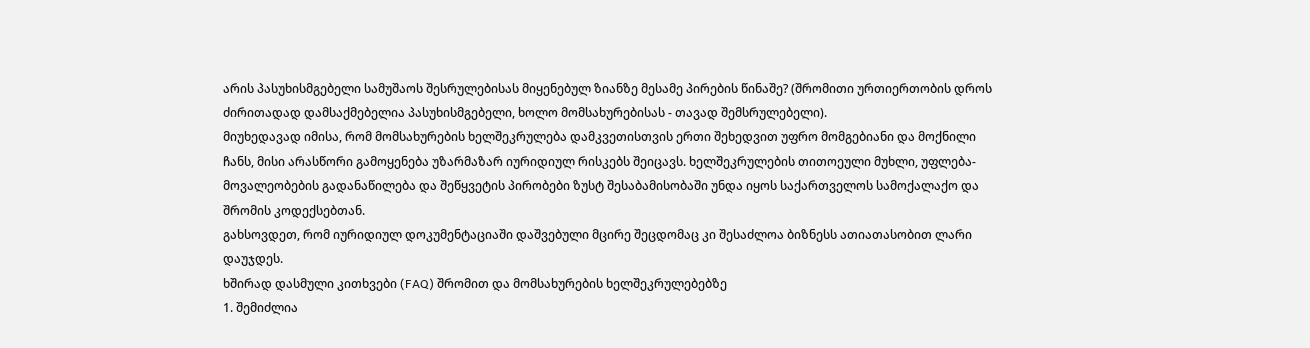არის პასუხისმგებელი სამუშაოს შესრულებისას მიყენებულ ზიანზე მესამე პირების წინაშე? (შრომითი ურთიერთობის დროს ძირითადად დამსაქმებელია პასუხისმგებელი, ხოლო მომსახურებისას - თავად შემსრულებელი).
მიუხედავად იმისა, რომ მომსახურების ხელშეკრულება დამკვეთისთვის ერთი შეხედვით უფრო მომგებიანი და მოქნილი ჩანს, მისი არასწორი გამოყენება უზარმაზარ იურიდიულ რისკებს შეიცავს. ხელშეკრულების თითოეული მუხლი, უფლება-მოვალეობების გადანაწილება და შეწყვეტის პირობები ზუსტ შესაბამისობაში უნდა იყოს საქართველოს სამოქალაქო და შრომის კოდექსებთან.
გახსოვდეთ, რომ იურიდიულ დოკუმენტაციაში დაშვებული მცირე შეცდომაც კი შესაძლოა ბიზნესს ათიათასობით ლარი დაუჯდეს.
ხშირად დასმული კითხვები (FAQ) შრომით და მომსახურების ხელშეკრულებებზე
1. შემიძლია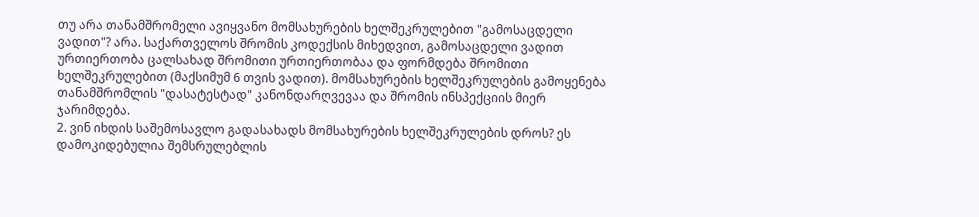თუ არა თანამშრომელი ავიყვანო მომსახურების ხელშეკრულებით "გამოსაცდელი ვადით"? არა. საქართველოს შრომის კოდექსის მიხედვით, გამოსაცდელი ვადით ურთიერთობა ცალსახად შრომითი ურთიერთობაა და ფორმდება შრომითი ხელშეკრულებით (მაქსიმუმ 6 თვის ვადით). მომსახურების ხელშეკრულების გამოყენება თანამშრომლის "დასატესტად" კანონდარღვევაა და შრომის ინსპექციის მიერ ჯარიმდება.
2. ვინ იხდის საშემოსავლო გადასახადს მომსახურების ხელშეკრულების დროს? ეს დამოკიდებულია შემსრულებლის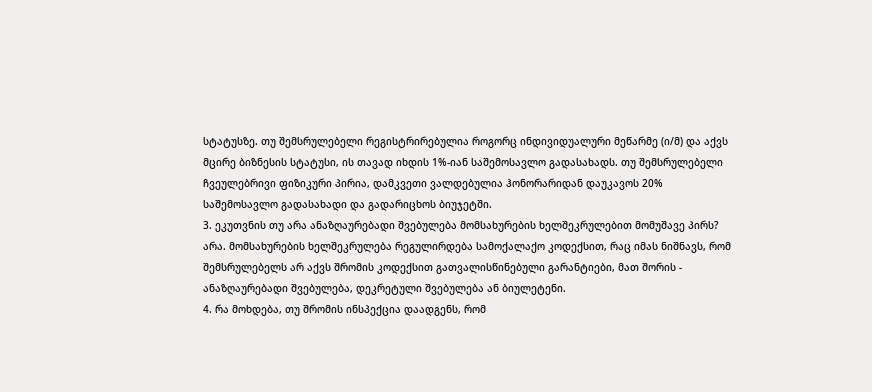სტატუსზე. თუ შემსრულებელი რეგისტრირებულია როგორც ინდივიდუალური მეწარმე (ი/მ) და აქვს მცირე ბიზნესის სტატუსი, ის თავად იხდის 1%-იან საშემოსავლო გადასახადს. თუ შემსრულებელი ჩვეულებრივი ფიზიკური პირია, დამკვეთი ვალდებულია ჰონორარიდან დაუკავოს 20% საშემოსავლო გადასახადი და გადარიცხოს ბიუჯეტში.
3. ეკუთვნის თუ არა ანაზღაურებადი შვებულება მომსახურების ხელშეკრულებით მომუშავე პირს? არა. მომსახურების ხელშეკრულება რეგულირდება სამოქალაქო კოდექსით, რაც იმას ნიშნავს, რომ შემსრულებელს არ აქვს შრომის კოდექსით გათვალისწინებული გარანტიები, მათ შორის - ანაზღაურებადი შვებულება, დეკრეტული შვებულება ან ბიულეტენი.
4. რა მოხდება, თუ შრომის ინსპექცია დაადგენს, რომ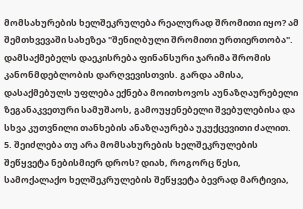მომსახურების ხელშეკრულება რეალურად შრომითი იყო? ამ შემთხვევაში სახეზეა "შენიღბული შრომითი ურთიერთობა". დამსაქმებელს დაეკისრება ფინანსური ჯარიმა შრომის კანონმდებლობის დარღვევისთვის. გარდა ამისა, დასაქმებულს უფლება ექნება მოითხოვოს აუნაზღაურებელი ზეგანაკვეთური სამუშაოს, გამოუყენებელი შვებულებისა და სხვა კუთვნილი თანხების ანაზღაურება უკუქცევითი ძალით.
5. შეიძლება თუ არა მომსახურების ხელშეკრულების შეწყვეტა ნებისმიერ დროს? დიახ, როგორც წესი, სამოქალაქო ხელშეკრულების შეწყვეტა ბევრად მარტივია,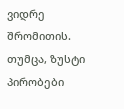ვიდრე შრომითის. თუმცა, ზუსტი პირობები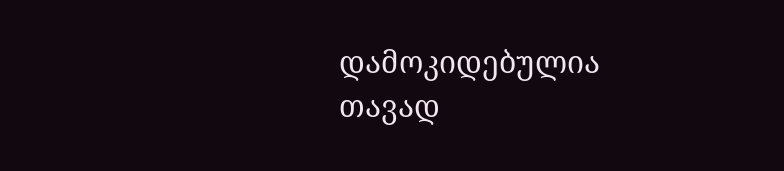დამოკიდებულია თავად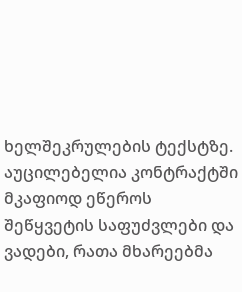ხელშეკრულების ტექსტზე. აუცილებელია კონტრაქტში მკაფიოდ ეწეროს შეწყვეტის საფუძვლები და ვადები, რათა მხარეებმა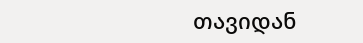თავიდან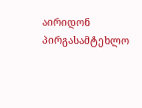აირიდონ პირგასამტეხლო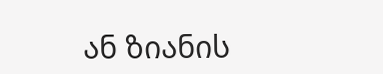ან ზიანის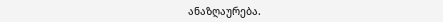ანაზღაურება.